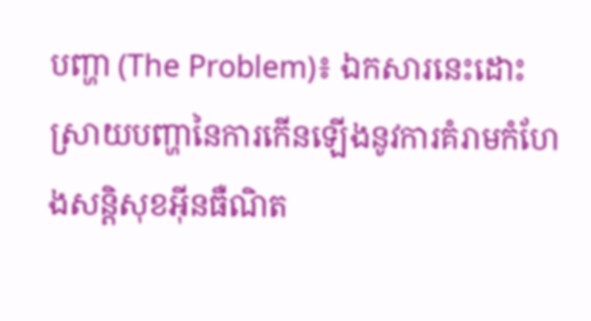បញ្ហា (The Problem)៖ ឯកសារនេះដោះស្រាយបញ្ហានៃការកើនឡើងនូវការគំរាមកំហែងសន្តិសុខអ៊ីនធឺណិត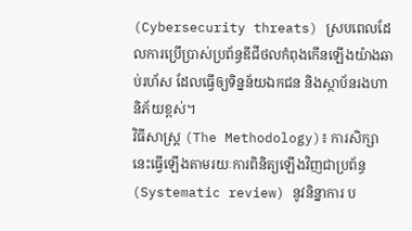(Cybersecurity threats) ស្របពេលដែលការប្រើប្រាស់ប្រព័ន្ធឌីជីថលកំពុងកើនឡើងយ៉ាងឆាប់រហ័ស ដែលធ្វើឲ្យទិន្នន័យឯកជន និងស្ថាប័នរងហានិភ័យខ្ពស់។
វិធីសាស្ត្រ (The Methodology)៖ ការសិក្សានេះធ្វើឡើងតាមរយៈការពិនិត្យឡើងវិញជាប្រព័ន្ធ (Systematic review) នូវនិន្នាការ ប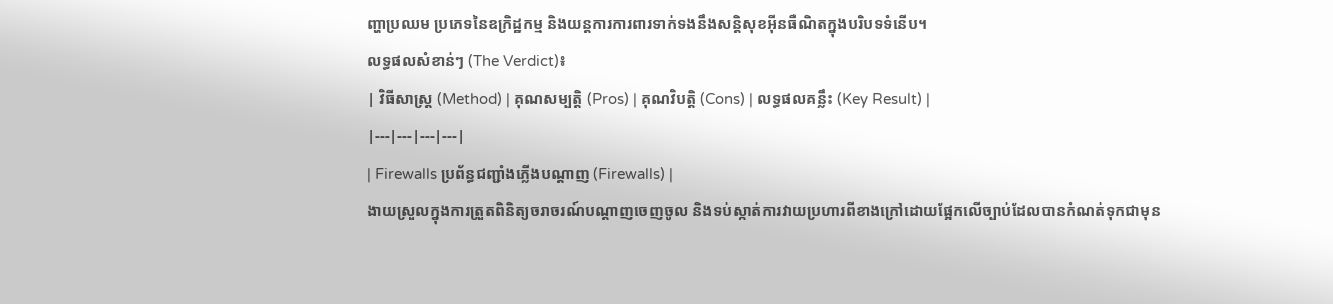ញ្ហាប្រឈម ប្រភេទនៃឧក្រិដ្ឋកម្ម និងយន្តការការពារទាក់ទងនឹងសន្តិសុខអ៊ីនធឺណិតក្នុងបរិបទទំនើប។
លទ្ធផលសំខាន់ៗ (The Verdict)៖
| វិធីសាស្ត្រ (Method) | គុណសម្បត្តិ (Pros) | គុណវិបត្តិ (Cons) | លទ្ធផលគន្លឹះ (Key Result) |
|---|---|---|---|
| Firewalls ប្រព័ន្ធជញ្ជាំងភ្លើងបណ្តាញ (Firewalls) |
ងាយស្រួលក្នុងការត្រួតពិនិត្យចរាចរណ៍បណ្តាញចេញចូល និងទប់ស្កាត់ការវាយប្រហារពីខាងក្រៅដោយផ្អែកលើច្បាប់ដែលបានកំណត់ទុកជាមុន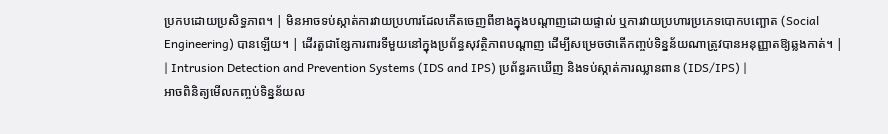ប្រកបដោយប្រសិទ្ធភាព។ | មិនអាចទប់ស្កាត់ការវាយប្រហារដែលកើតចេញពីខាងក្នុងបណ្តាញដោយផ្ទាល់ ឬការវាយប្រហារប្រភេទបោកបញ្ឆោត (Social Engineering) បានឡើយ។ | ដើរតួជាខ្សែការពារទីមួយនៅក្នុងប្រព័ន្ធសុវត្ថិភាពបណ្តាញ ដើម្បីសម្រេចថាតើកញ្ចប់ទិន្នន័យណាត្រូវបានអនុញ្ញាតឱ្យឆ្លងកាត់។ |
| Intrusion Detection and Prevention Systems (IDS and IPS) ប្រព័ន្ធរកឃើញ និងទប់ស្កាត់ការឈ្លានពាន (IDS/IPS) |
អាចពិនិត្យមើលកញ្ចប់ទិន្នន័យល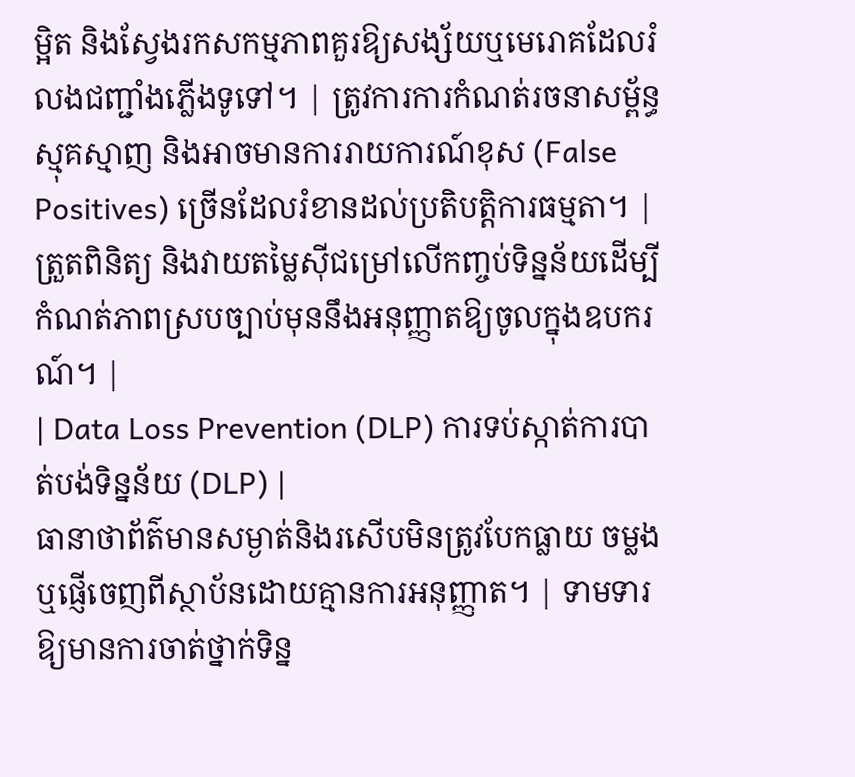ម្អិត និងស្វែងរកសកម្មភាពគួរឱ្យសង្ស័យឬមេរោគដែលរំលងជញ្ជាំងភ្លើងទូទៅ។ | ត្រូវការការកំណត់រចនាសម្ព័ន្ធស្មុគស្មាញ និងអាចមានការរាយការណ៍ខុស (False Positives) ច្រើនដែលរំខានដល់ប្រតិបត្តិការធម្មតា។ | ត្រួតពិនិត្យ និងវាយតម្លៃស៊ីជម្រៅលើកញ្ចប់ទិន្នន័យដើម្បីកំណត់ភាពស្របច្បាប់មុននឹងអនុញ្ញាតឱ្យចូលក្នុងឧបករណ៍។ |
| Data Loss Prevention (DLP) ការទប់ស្កាត់ការបាត់បង់ទិន្នន័យ (DLP) |
ធានាថាព័ត៌មានសម្ងាត់និងរសើបមិនត្រូវបែកធ្លាយ ចម្លង ឬផ្ញើចេញពីស្ថាប័នដោយគ្មានការអនុញ្ញាត។ | ទាមទារឱ្យមានការចាត់ថ្នាក់ទិន្ន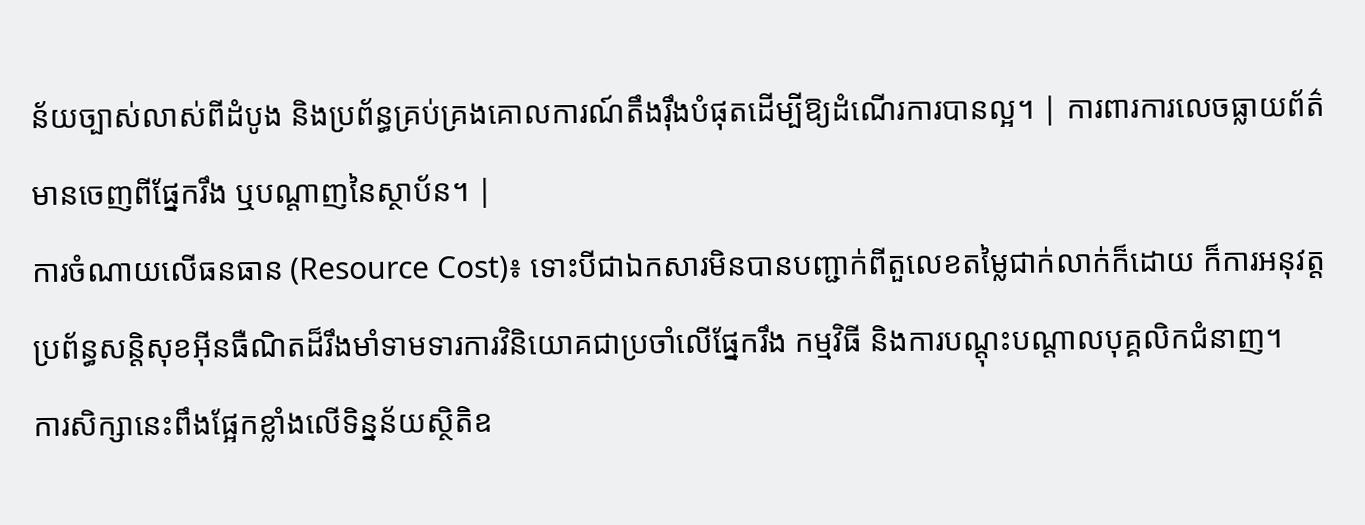ន័យច្បាស់លាស់ពីដំបូង និងប្រព័ន្ធគ្រប់គ្រងគោលការណ៍តឹងរ៉ឹងបំផុតដើម្បីឱ្យដំណើរការបានល្អ។ | ការពារការលេចធ្លាយព័ត៌មានចេញពីផ្នែករឹង ឬបណ្តាញនៃស្ថាប័ន។ |
ការចំណាយលើធនធាន (Resource Cost)៖ ទោះបីជាឯកសារមិនបានបញ្ជាក់ពីតួលេខតម្លៃជាក់លាក់ក៏ដោយ ក៏ការអនុវត្តប្រព័ន្ធសន្តិសុខអ៊ីនធឺណិតដ៏រឹងមាំទាមទារការវិនិយោគជាប្រចាំលើផ្នែករឹង កម្មវិធី និងការបណ្តុះបណ្តាលបុគ្គលិកជំនាញ។
ការសិក្សានេះពឹងផ្អែកខ្លាំងលើទិន្នន័យស្ថិតិឧ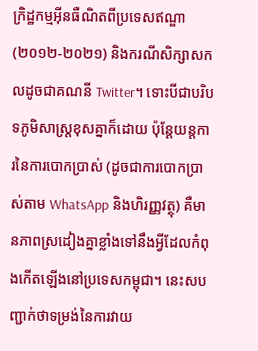ក្រិដ្ឋកម្មអ៊ីនធឺណិតពីប្រទេសឥណ្ឌា (២០១២-២០២១) និងករណីសិក្សាសកលដូចជាគណនី Twitter។ ទោះបីជាបរិបទភូមិសាស្ត្រខុសគ្នាក៏ដោយ ប៉ុន្តែយន្តការនៃការបោកប្រាស់ (ដូចជាការបោកប្រាស់តាម WhatsApp និងហិរញ្ញវត្ថុ) គឺមានភាពស្រដៀងគ្នាខ្លាំងទៅនឹងអ្វីដែលកំពុងកើតឡើងនៅប្រទេសកម្ពុជា។ នេះសបញ្ជាក់ថាទម្រង់នៃការវាយ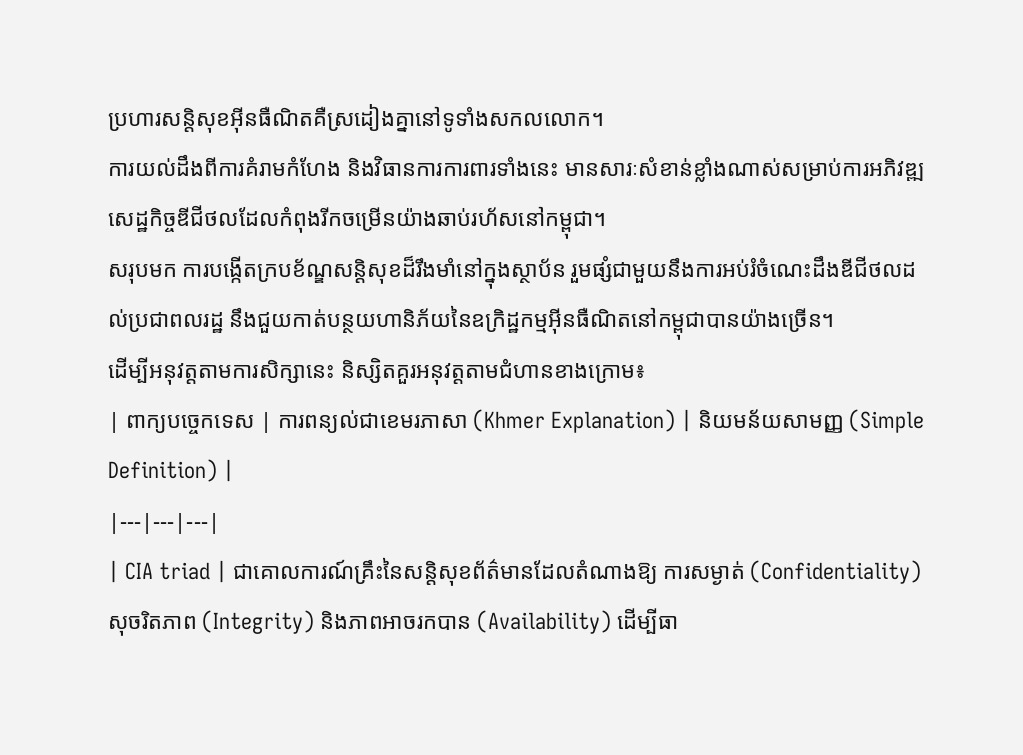ប្រហារសន្តិសុខអ៊ីនធឺណិតគឺស្រដៀងគ្នានៅទូទាំងសកលលោក។
ការយល់ដឹងពីការគំរាមកំហែង និងវិធានការការពារទាំងនេះ មានសារៈសំខាន់ខ្លាំងណាស់សម្រាប់ការអភិវឌ្ឍសេដ្ឋកិច្ចឌីជីថលដែលកំពុងរីកចម្រើនយ៉ាងឆាប់រហ័សនៅកម្ពុជា។
សរុបមក ការបង្កើតក្របខ័ណ្ឌសន្តិសុខដ៏រឹងមាំនៅក្នុងស្ថាប័ន រួមផ្សំជាមួយនឹងការអប់រំចំណេះដឹងឌីជីថលដល់ប្រជាពលរដ្ឋ នឹងជួយកាត់បន្ថយហានិភ័យនៃឧក្រិដ្ឋកម្មអ៊ីនធឺណិតនៅកម្ពុជាបានយ៉ាងច្រើន។
ដើម្បីអនុវត្តតាមការសិក្សានេះ និស្សិតគួរអនុវត្តតាមជំហានខាងក្រោម៖
| ពាក្យបច្ចេកទេស | ការពន្យល់ជាខេមរភាសា (Khmer Explanation) | និយមន័យសាមញ្ញ (Simple Definition) |
|---|---|---|
| CIA triad | ជាគោលការណ៍គ្រឹះនៃសន្តិសុខព័ត៌មានដែលតំណាងឱ្យ ការសម្ងាត់ (Confidentiality) សុចរិតភាព (Integrity) និងភាពអាចរកបាន (Availability) ដើម្បីធា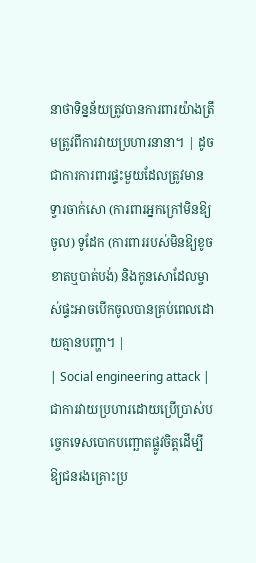នាថាទិន្នន័យត្រូវបានការពារយ៉ាងត្រឹមត្រូវពីការវាយប្រហារនានា។ | ដូចជាការការពារផ្ទះមួយដែលត្រូវមាន ទ្វារចាក់សោ (ការពារអ្នកក្រៅមិនឱ្យចូល) ទូដែក (ការពាររបស់មិនឱ្យខូចខាតឬបាត់បង់) និងកូនសោដែលម្ចាស់ផ្ទះអាចបើកចូលបានគ្រប់ពេលដោយគ្មានបញ្ហា។ |
| Social engineering attack | ជាការវាយប្រហារដោយប្រើប្រាស់បច្ចេកទេសបោកបញ្ឆោតផ្លូវចិត្តដើម្បីឱ្យជនរងគ្រោះប្រ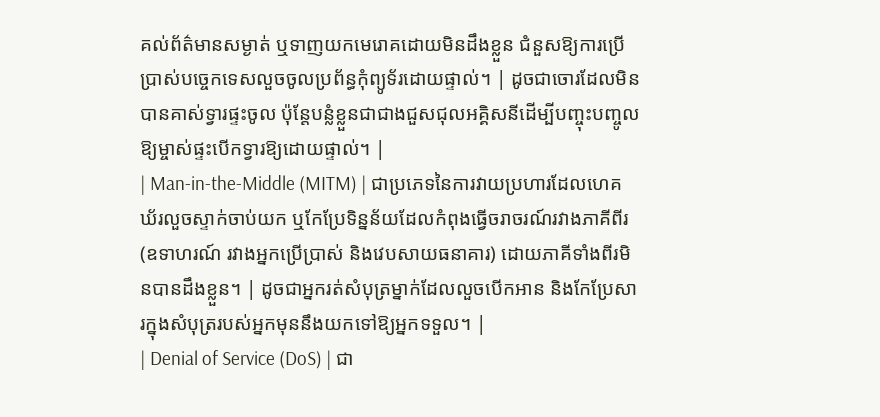គល់ព័ត៌មានសម្ងាត់ ឬទាញយកមេរោគដោយមិនដឹងខ្លួន ជំនួសឱ្យការប្រើប្រាស់បច្ចេកទេសលួចចូលប្រព័ន្ធកុំព្យូទ័រដោយផ្ទាល់។ | ដូចជាចោរដែលមិនបានគាស់ទ្វារផ្ទះចូល ប៉ុន្តែបន្លំខ្លួនជាជាងជួសជុលអគ្គិសនីដើម្បីបញ្ចុះបញ្ចូលឱ្យម្ចាស់ផ្ទះបើកទ្វារឱ្យដោយផ្ទាល់។ |
| Man-in-the-Middle (MITM) | ជាប្រភេទនៃការវាយប្រហារដែលហេគឃ័រលួចស្ទាក់ចាប់យក ឬកែប្រែទិន្នន័យដែលកំពុងធ្វើចរាចរណ៍រវាងភាគីពីរ (ឧទាហរណ៍ រវាងអ្នកប្រើប្រាស់ និងវេបសាយធនាគារ) ដោយភាគីទាំងពីរមិនបានដឹងខ្លួន។ | ដូចជាអ្នករត់សំបុត្រម្នាក់ដែលលួចបើកអាន និងកែប្រែសារក្នុងសំបុត្ររបស់អ្នកមុននឹងយកទៅឱ្យអ្នកទទួល។ |
| Denial of Service (DoS) | ជា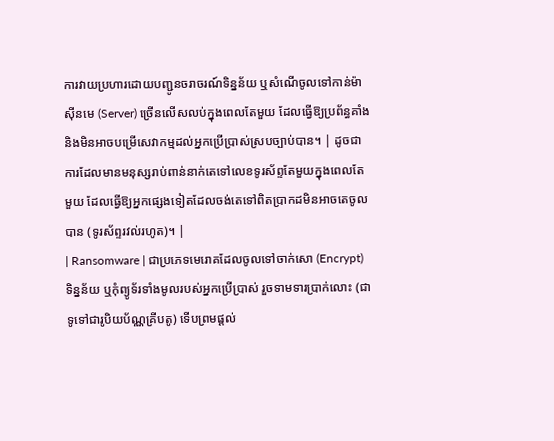ការវាយប្រហារដោយបញ្ជូនចរាចរណ៍ទិន្នន័យ ឬសំណើចូលទៅកាន់ម៉ាស៊ីនមេ (Server) ច្រើនលើសលប់ក្នុងពេលតែមួយ ដែលធ្វើឱ្យប្រព័ន្ធគាំង និងមិនអាចបម្រើសេវាកម្មដល់អ្នកប្រើប្រាស់ស្របច្បាប់បាន។ | ដូចជាការដែលមានមនុស្សរាប់ពាន់នាក់តេទៅលេខទូរស័ព្ទតែមួយក្នុងពេលតែមួយ ដែលធ្វើឱ្យអ្នកផ្សេងទៀតដែលចង់តេទៅពិតប្រាកដមិនអាចតេចូលបាន (ទូរស័ព្ទរវល់រហូត)។ |
| Ransomware | ជាប្រភេទមេរោគដែលចូលទៅចាក់សោ (Encrypt) ទិន្នន័យ ឬកុំព្យូទ័រទាំងមូលរបស់អ្នកប្រើប្រាស់ រួចទាមទារប្រាក់លោះ (ជាទូទៅជារូបិយប័ណ្ណគ្រីបតូ) ទើបព្រមផ្តល់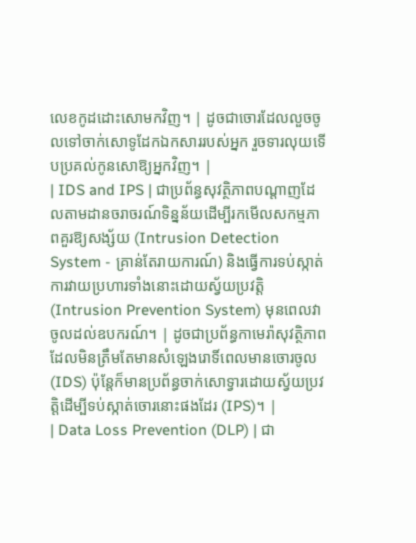លេខកូដដោះសោមកវិញ។ | ដូចជាចោរដែលលួចចូលទៅចាក់សោទូដែកឯកសាររបស់អ្នក រួចទារលុយទើបប្រគល់កូនសោឱ្យអ្នកវិញ។ |
| IDS and IPS | ជាប្រព័ន្ធសុវត្ថិភាពបណ្តាញដែលតាមដានចរាចរណ៍ទិន្នន័យដើម្បីរកមើលសកម្មភាពគួរឱ្យសង្ស័យ (Intrusion Detection System - គ្រាន់តែរាយការណ៍) និងធ្វើការទប់ស្កាត់ការវាយប្រហារទាំងនោះដោយស្វ័យប្រវត្តិ (Intrusion Prevention System) មុនពេលវាចូលដល់ឧបករណ៍។ | ដូចជាប្រព័ន្ធកាមេរ៉ាសុវត្ថិភាពដែលមិនត្រឹមតែមានសំឡេងរោទិ៍ពេលមានចោរចូល (IDS) ប៉ុន្តែក៏មានប្រព័ន្ធចាក់សោទ្វារដោយស្វ័យប្រវត្តិដើម្បីទប់ស្កាត់ចោរនោះផងដែរ (IPS)។ |
| Data Loss Prevention (DLP) | ជា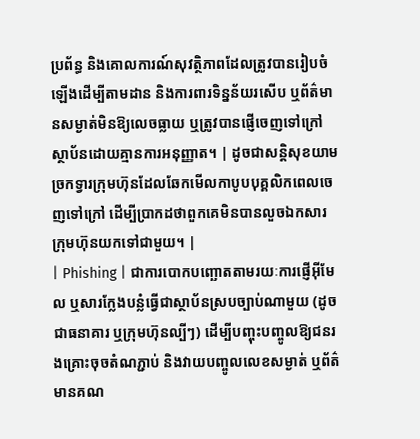ប្រព័ន្ធ និងគោលការណ៍សុវត្ថិភាពដែលត្រូវបានរៀបចំឡើងដើម្បីតាមដាន និងការពារទិន្នន័យរសើប ឬព័ត៌មានសម្ងាត់មិនឱ្យលេចធ្លាយ ឬត្រូវបានផ្ញើចេញទៅក្រៅស្ថាប័នដោយគ្មានការអនុញ្ញាត។ | ដូចជាសន្តិសុខយាមច្រកទ្វារក្រុមហ៊ុនដែលឆែកមើលកាបូបបុគ្គលិកពេលចេញទៅក្រៅ ដើម្បីប្រាកដថាពួកគេមិនបានលួចឯកសារក្រុមហ៊ុនយកទៅជាមួយ។ |
| Phishing | ជាការបោកបញ្ឆោតតាមរយៈការផ្ញើអ៊ីមែល ឬសារក្លែងបន្លំធ្វើជាស្ថាប័នស្របច្បាប់ណាមួយ (ដូចជាធនាគារ ឬក្រុមហ៊ុនល្បីៗ) ដើម្បីបញ្ចុះបញ្ចូលឱ្យជនរងគ្រោះចុចតំណភ្ជាប់ និងវាយបញ្ចូលលេខសម្ងាត់ ឬព័ត៌មានគណ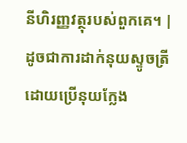នីហិរញ្ញវត្ថុរបស់ពួកគេ។ | ដូចជាការដាក់នុយស្ទូចត្រី ដោយប្រើនុយក្លែង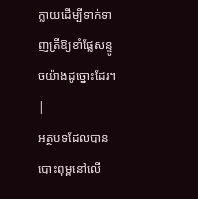ក្លាយដើម្បីទាក់ទាញត្រីឱ្យខាំផ្លែសន្ទូចយ៉ាងដូច្នោះដែរ។ |
អត្ថបទដែលបានបោះពុម្ពនៅលើ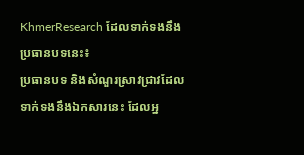KhmerResearch ដែលទាក់ទងនឹងប្រធានបទនេះ៖
ប្រធានបទ និងសំណួរស្រាវជ្រាវដែលទាក់ទងនឹងឯកសារនេះ ដែលអ្ន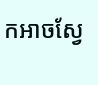កអាចស្វែ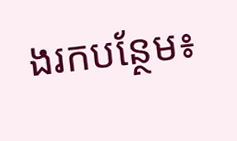ងរកបន្ថែម៖